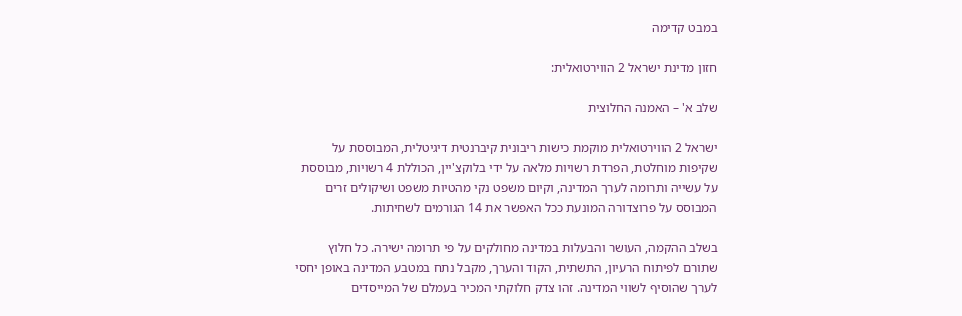במבט קדימה

חזון מדינת ישראל 2 הווירטואלית:

שלב א' – האמנה החלוצית

ישראל 2 הווירטואלית מוקמת כישות ריבונית קיברנטית דיגיטלית, המבוססת על שקיפות מוחלטת, הפרדת רשויות מלאה על ידי בלוקצ'יין, הכוללת 4 רשויות, מבוססת על עשייה ותרומה לערך המדינה, וקיום משפט נקי מהטיות משפט ושיקולים זרים המבוסס על פרוצדורה המונעת ככל האפשר את 14 הגורמים לשחיתות.

בשלב ההקמה, העושר והבעלות במדינה מחולקים על פי תרומה ישירה. כל חלוץ שתורם לפיתוח הרעיון, התשתית, הקוד והערך, מקבל נתח במטבע המדינה באופן יחסי לערך שהוסיף לשווי המדינה. זהו צדק חלוקתי המכיר בעמלם של המייסדים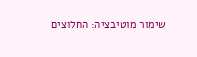שימור מוטיבציה: החלוצים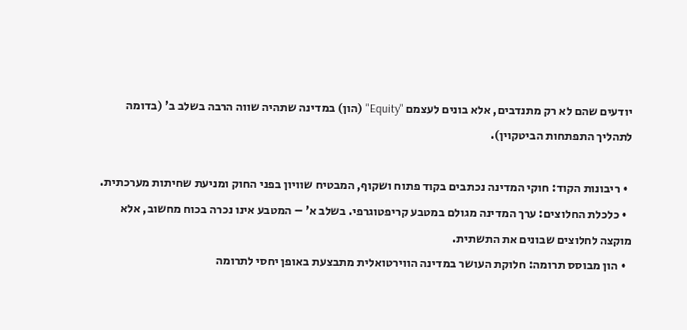יודעים שהם לא רק מתנדבים, אלא בונים לעצמם "Equity" (הון) במדינה שתהיה שווה הרבה בשלב ב' (בדומה לתהליך התפתחות הביטקוין).

  • ריבונות הקוד: חוקי המדינה נכתבים בקוד פתוח ושקוף, המבטיח שוויון בפני החוק ומניעת שחיתות מערכתית.
  • כלכלת החלוצים: ערך המדינה מגולם במטבע קריפטוגרפי. בשלב א' – המטבע אינו נכרה בכוח מחשוב, אלא מוקצה לחלוצים שבונים את התשתית.
  • הון מבוסס תרומה: חלוקת העושר במדינה הווירטואלית מתבצעת באופן יחסי לתרומה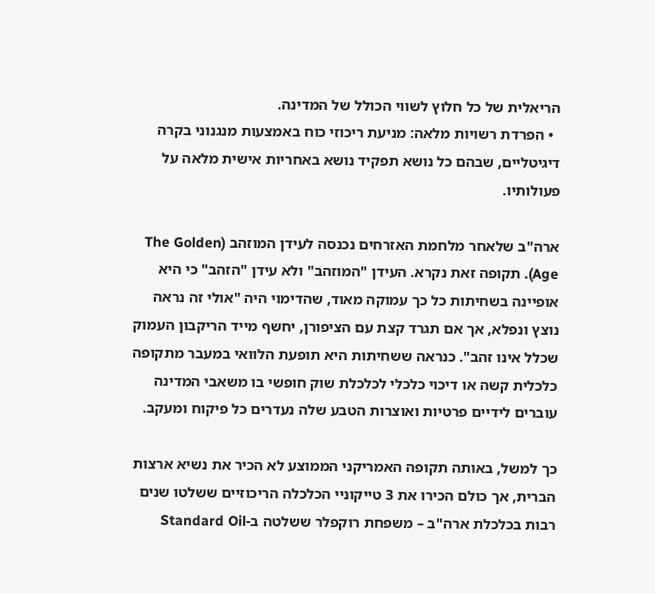הריאלית של כל חלוץ לשווי הכולל של המדינה.
  • הפרדת רשויות מלאה: מניעת ריכוזי כוח באמצעות מנגנוני בקרה דיגיטליים, שבהם כל נושא תפקיד נושא באחריות אישית מלאה על פעולותיו.

ארה"ב שלאחר מלחמת האזרחים נכנסה לעידן המוזהב (The Golden Age). תקופה זאת נקרא. העידן "המוזהב" ולא עידן "הזהב" כי היא אופיינה בשחיתות כל כך עמוקה מאוד, שהדימוי היה "אולי זה נראה נוצץ ונפלא, אך אם תגרד קצת עם הציפורן, יחשף מייד הריקבון העמוק שכלל אינו זהב". כנראה ששחיתות היא תופעת הלוואי במעבר מתקופה כלכלית קשה או דיכוי כלכלי לכלכלת שוק חופשי בו משאבי המדינה עוברים לידיים פרטיות ואוצרות הטבע שלה נעדרים כל פיקוח ומעקב.

כך למשל, באותה תקופה האמריקני הממוצע לא הכיר את נשיא ארצות הברית, אך כולם הכירו את 3 טייקוניי הכלכלה הריכוזיים ששלטו שנים רבות בכלכלת ארה"ב – משפחת רוקפלר ששלטה ב-Standard Oil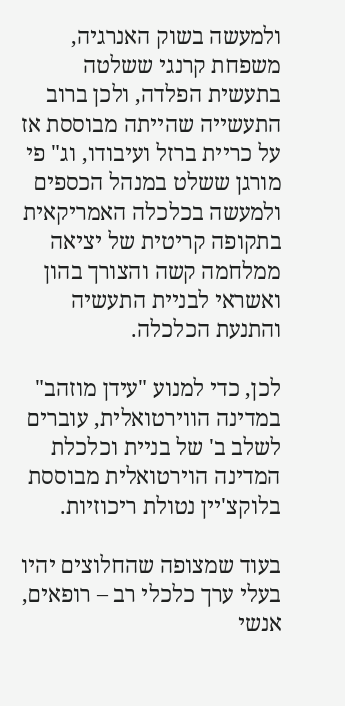ולמעשה בשוק האנרגיה, משפחת קרנגי ששלטה בתעשית הפלדה, ולכן ברוב התעשייה שהייתה מבוססת אז על כריית ברזל ועיבודו, וג" פי מורגן ששלט במנהל הכספים ולמעשה בכלכלה האמריקאית בתקופה קריטית של יציאה ממלחמה קשה והצורך בהון ואשראי לבניית התעשיה והתנעת הכלכלה.

לכן, כדי למנוע "עידן מוזהב" במדינה הווירטואלית, עוברים לשלב ב' של בניית וכלכלת המדינה הוירטואלית מבוססת בלוקצ'יין נטולת ריכוזיות.

בעוד שמצופה שהחלוצים יהיו בעלי ערך כלכלי רב – רופאים, אנשי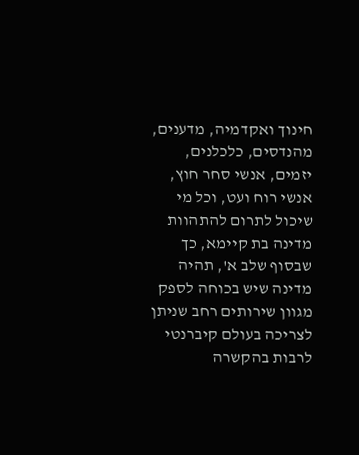חינוך ואקדמיה, מדענים, מהנדסים, כלכלנים, יזמים, אנשי סחר חוץ, אנשי רוח ועט, וכל מי שיכול לתרום להתהוות מדינה בת קיימא, כך שבסוף שלב א', תהיה מדינה שיש בכוחה לספק מגוון שירותים רחב שניתן לצריכה בעולם קיברנטי לרבות בהקשרה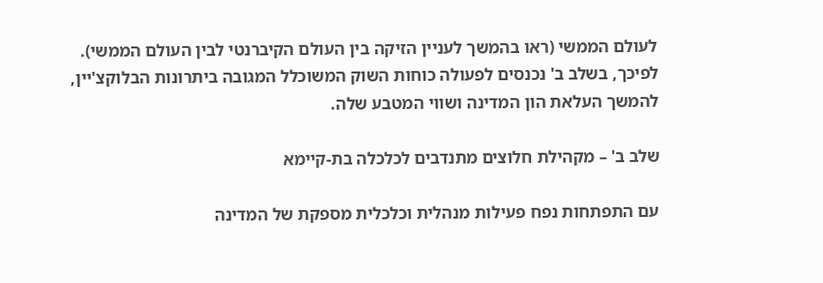לעולם הממשי (ראו בהמשך לעניין הזיקה בין העולם הקיברנטי לבין העולם הממשי). לפיכך, בשלב ב' נכנסים לפעולה כוחות השוק המשוכלל המגובה ביתרונות הבלוקצ'יין, להמשך העלאת הון המדינה ושווי המטבע שלה.

שלב ב' – מקהילת חלוצים מתנדבים לכלכלה בת-קיימא

עם התפתחות נפח פעילות מנהלית וכלכלית מספקת של המדינה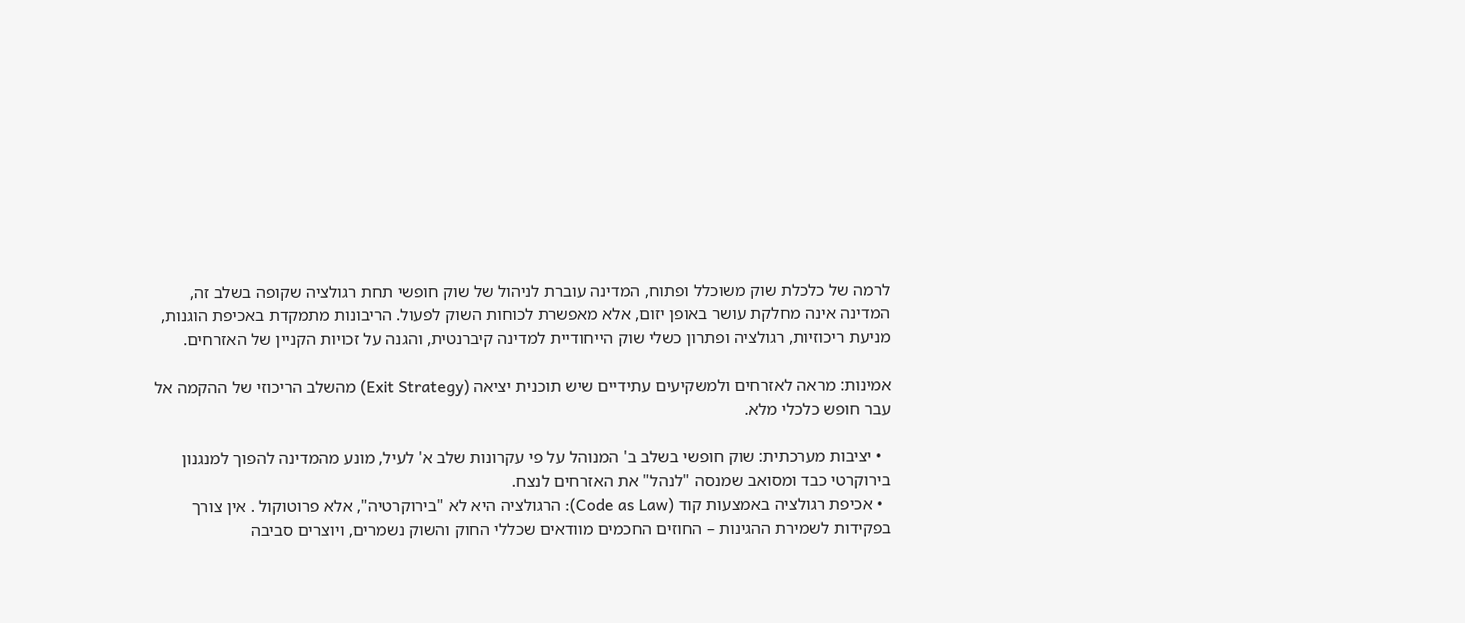לרמה של כלכלת שוק משוכלל ופתוח, המדינה עוברת לניהול של שוק חופשי תחת רגולציה שקופה בשלב זה, המדינה אינה מחלקת עושר באופן יזום, אלא מאפשרת לכוחות השוק לפעול. הריבונות מתמקדת באכיפת הוגנות, מניעת ריכוזיות, רגולציה ופתרון כשלי שוק הייחודיית למדינה קיברנטית, והגנה על זכויות הקניין של האזרחים.

אמינות: מראה לאזרחים ולמשקיעים עתידיים שיש תוכנית יציאה (Exit Strategy) מהשלב הריכוזי של ההקמה אל עבר חופש כלכלי מלא.

  • יציבות מערכתית: שוק חופשי בשלב ב' המנוהל על פי עקרונות שלב א' לעיל, מונע מהמדינה להפוך למנגנון בירוקרטי כבד ומסואב שמנסה "לנהל" את האזרחים לנצח.
  • אכיפת רגולציה באמצעות קוד (Code as Law): הרגולציה היא לא "בירוקרטיה", אלא פרוטוקול . אין צורך בפקידות לשמירת ההגינות – החוזים החכמים מוודאים שכללי החוק והשוק נשמרים, ויוצרים סביבה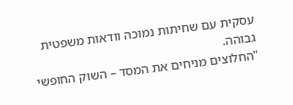עסקית עם שחיתות נמוכה וודאות משפטית גבוהה.
"החלוצים מניחים את המסד – השוק החופשי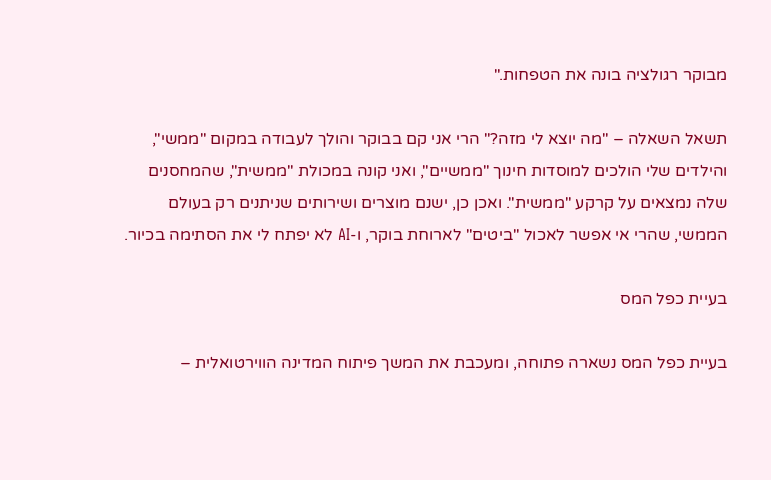מבוקר רגולציה בונה את הטפחות."

תשאל השאלה – "מה יוצא לי מזה?" הרי אני קם בבוקר והולך לעבודה במקום "ממשי", והילדים שלי הולכים למוסדות חינוך "ממשיים", ואני קונה במכולת "ממשית", שהמחסנים שלה נמצאים על קרקע "ממשית". ואכן כן, ישנם מוצרים ושירותים שניתנים רק בעולם הממשי, שהרי אי אפשר לאכול "ביטים" לארוחת בוקר, ו-AI לא יפתח לי את הסתימה בכיור.

בעיית כפל המס

בעיית כפל המס נשארה פתוחה, ומעכבת את המשך פיתוח המדינה הווירטואלית –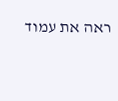ראה את עמוד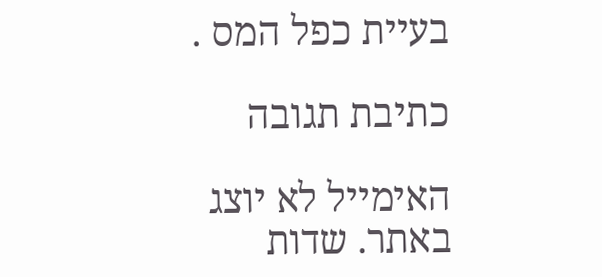בעיית כפל המס .

כתיבת תגובה

האימייל לא יוצג באתר. שדות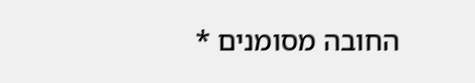החובה מסומנים *